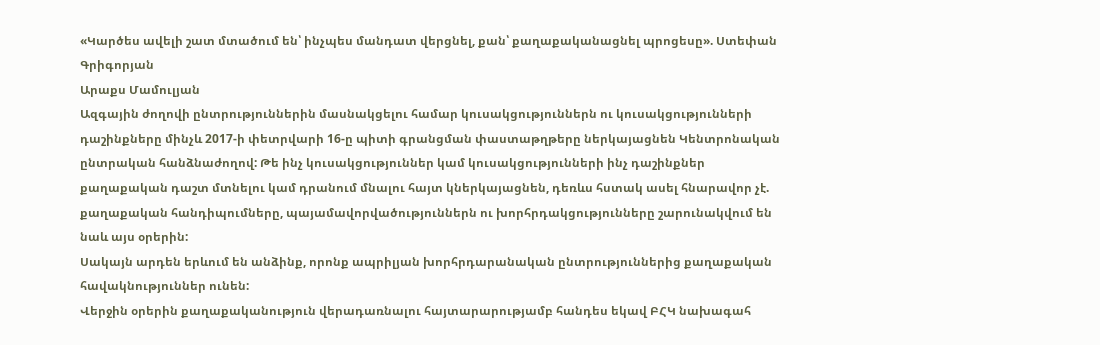«Կարծես ավելի շատ մտածում են՝ ինչպես մանդատ վերցնել, քան՝ քաղաքականացնել պրոցեսը». Ստեփան Գրիգորյան
Արաքս Մամուլյան
Ազգային ժողովի ընտրություններին մասնակցելու համար կուսակցություններն ու կուսակցությունների դաշինքները մինչև 2017-ի փետրվարի 16-ը պիտի գրանցման փաստաթղթերը ներկայացնեն Կենտրոնական ընտրական հանձնաժողով: Թե ինչ կուսակցություններ կամ կուսակցությունների ինչ դաշինքներ քաղաքական դաշտ մտնելու կամ դրանում մնալու հայտ կներկայացնեն, դեռևս հստակ ասել հնարավոր չէ. քաղաքական հանդիպումները, պայամավորվածություններն ու խորհրդակցությունները շարունակվում են նաև այս օրերին:
Սակայն արդեն երևում են անձինք, որոնք ապրիլյան խորհրդարանական ընտրություններից քաղաքական հավակնություններ ունեն:
Վերջին օրերին քաղաքականություն վերադառնալու հայտարարությամբ հանդես եկավ ԲՀԿ նախագահ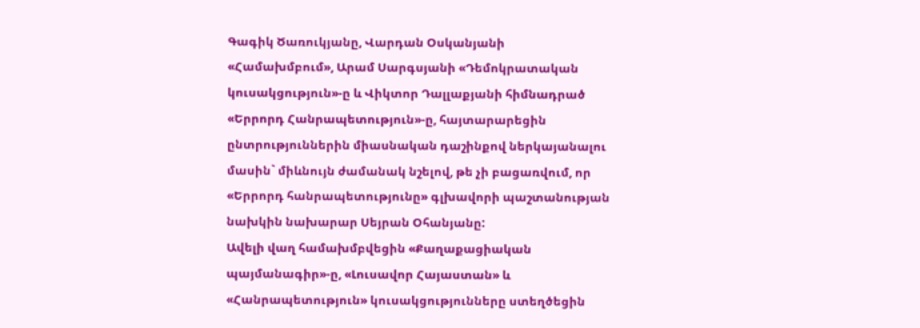Գագիկ Ծառուկյանը, Վարդան Օսկանյանի «Համախմբում», Արամ Սարգսյանի «Դեմոկրատական կուսակցություն»-ը և Վիկտոր Դալլաքյանի հիմնադրած «Երրորդ Հանրապետություն»-ը, հայտարարեցին ընտրություններին միասնական դաշինքով ներկայանալու մասին` միևնույն ժամանակ նշելով, թե չի բացառվում, որ «Երրորդ հանրապետությունը» գլխավորի պաշտանության նախկին նախարար Սեյրան Օհանյանը:
Ավելի վաղ համախմբվեցին «Քաղաքացիական պայմանագիր»-ը, «Լուսավոր Հայաստան» և «Հանրապետություն» կուսակցությունները ստեղծեցին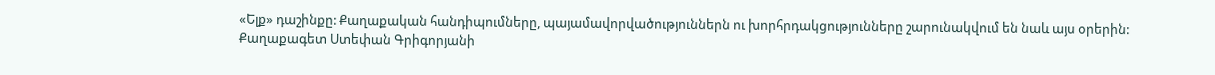«Ելք» դաշինքը: Քաղաքական հանդիպումները, պայամավորվածություններն ու խորհրդակցությունները շարունակվում են նաև այս օրերին:
Քաղաքագետ Ստեփան Գրիգորյանի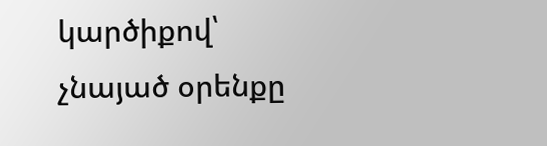կարծիքով՝ չնայած օրենքը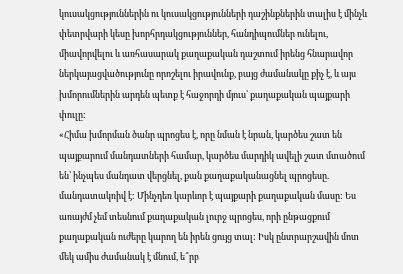կուսակցություններին ու կուսակցությունների դաշինքներին տալիս է մինչև փետրվարի կեսը խորհրդակցություններ, հանդիպումներ ունելու, միավորվելու և առհասարակ քաղաքական դաշտում իրենց հնարավոր ներկայացվածությունը որոշելու իրավունք, բայց ժամանակը քիչ է, և այս խմորումներին արդեն պետք է հաջորդի մյուս՝ քաղաքական պայքարի փուլը:
«Հիմա խմորման ծանր պրոցես է, որը նման է նրան, կարծես շատ են պայքարում մանդատների համար, կարծես մարդիկ ավելի շատ մտածում են՝ ինչպես մանդատ վերցնել, քան քաղաքականացնել պրոցեսը. մանդատակռիվ է: Մինչդեռ կարևոր է պայքարի քաղաքական մասը: Ես առայժմ չեմ տեսնում քաղաքական լուրջ պրոցես, որի ընթացքում քաղաքական ուժերը կարող են իրեն ցույց տալ: Իսկ ընտրարշավին մոտ մեկ ամիս ժամանակ է մնում, ե՞րբ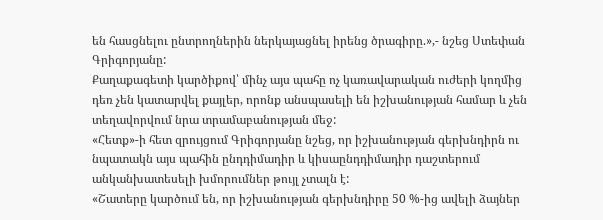են հասցնելու ընտրողներին ներկայացնել իրենց ծրագիրը.»,- նշեց Ստեփան Գրիգորյանը:
Քաղաքագետի կարծիքով՝ մինչ այս պահը ոչ կառավարական ուժերի կողմից դեռ չեն կատարվել քայլեր, որոնք անսպասելի են իշխանության համար և չեն տեղավորվում նրա տրամաբանության մեջ:
«Հետք»-ի հետ զրույցում Գրիգորյանը նշեց, որ իշխանության գերխնդիրն ու նպատակն այս պահին ընդդիմադիր և կիսաընդդիմադիր դաշտերում անկանխատեսելի խմորումներ թույլ չտալն է:
«Շատերը կարծում են, որ իշխանության գերխնդիրը 50 %-ից ավելի ձայներ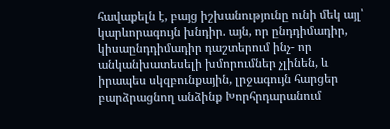հավաքելն է, բայց իշխանությունը ունի մեկ այլ՝ կարևորագույն խնդիր. այն, որ ընդդիմադիր, կիսաընդդիմադիր դաշտերում ինչ- որ անկանխատեսելի խմորումներ չլինեն, և իրապես սկզբունքային, լրջագույն հարցեր բարձրացնող անձինք Խորհրդարանում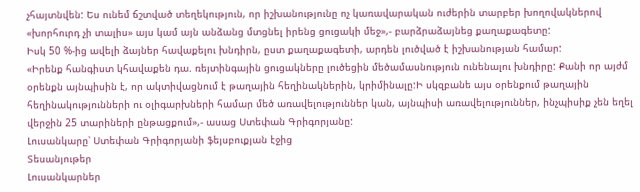չհայտնվեն: Ես ունեմ ճշտված տեղեկություն, որ իշխանությունը ոչ կառավարական ուժերին տարբեր խողովակներով «խորհուրդ չի տալիս» այս կամ այն անձանց մտցնել իրենց ցուցակի մեջ»,- բարձրաձայնեց քաղաքագետը:
Իսկ 50 %-ից ավելի ձայներ հավաքելու խնդիրն, ըստ քաղաքագետի, արդեն լուծված է իշխանության համար:
«Իրենք հանգիստ կհավաքեն դա. ռեյտինգային ցուցակները լուծեցին մեծամասնություն ունենալու խնդիրը: Քանի որ այժմ օրենքն այնպիսին է, որ ակտիվացնում է թաղային հեղինակներին, կրիմինալը:Ի սկզբանե այս օրենքում թաղային հեղինակությունների ու օլիգարխների համար մեծ առավելություններ կան, այնպիսի առավելություններ, ինչպիսիք չեն եղել վերջին 25 տարիների ընթացքում»,- ասաց Ստեփան Գրիգորյանը:
Լուսանկարը՝ Ստեփան Գրիգորյանի ֆեյսբուքյան էջից
Տեսանյութեր
Լուսանկարներ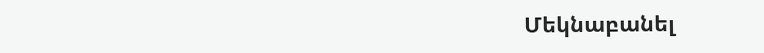Մեկնաբանել